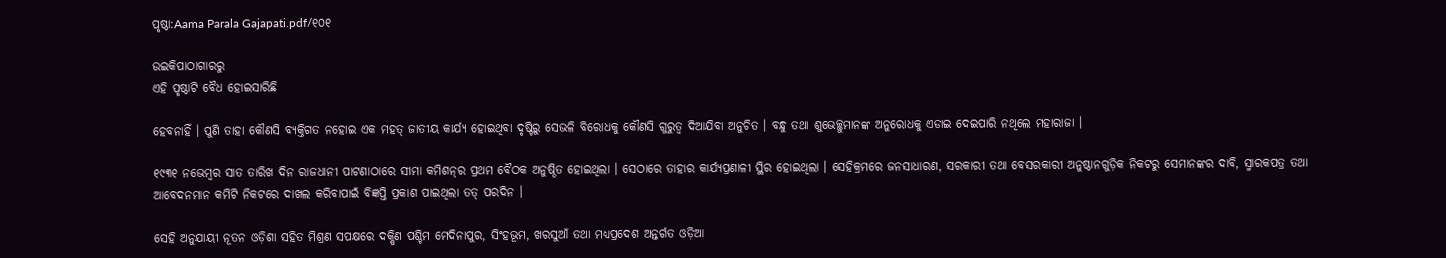ପୃଷ୍ଠା:Aama Parala Gajapati.pdf/୧୦୧

ଉଇକିପାଠାଗାର‌ରୁ
ଏହି ପୃଷ୍ଠାଟି ବୈଧ ହୋଇସାରିଛି

ହେବନାହିଁ । ପୁଣି ତାହା କୌଣସି ବ୍ୟକ୍ତିଗତ ନହୋଇ ଏକ ମହତ୍‍ ଜାତୀୟ କାର୍ଯ୍ୟ ହୋଇଥିବା ଦୃଷ୍ଟିରୁ ସେଭଳି ବିରୋଧକୁ କୌଣସି ଗୁରୁତ୍ୱ ଦିଆଯିବା ଅନୁଚିତ । ବନ୍ଧୁ ତଥା ଶୁଭେଚ୍ଛୁମାନଙ୍କ ଅନୁରୋଧକୁ ଏଡାଇ ଦେଇପାରି ନଥିଲେ ମହାରାଜା ।

୧୯୩୧ ନଭେମ୍ବର ସାତ ତାରିଖ ଦିନ ରାଜଧାନୀ ପାଟଣାଠାରେ ସୀମା କମିଶନ୍‍ର ପ୍ରଥମ ବୈଠକ ଅନୁଷ୍ଠିତ ହୋଇଥିଲା । ସେଠାରେ ତାହାର କାର୍ଯ୍ୟପ୍ରଣାଳୀ ସ୍ଥିର ହୋଇଥିଲା । ସେହିକ୍ରମରେ ଜନସାଧାରଣ, ସରକାରୀ ତଥା ବେସରକାରୀ ଅନୁଷ୍ଠାନଗୁଡ଼ିକ ନିକଟରୁ ସେମାନଙ୍କର ଦାବି, ସ୍ମାରକପତ୍ର ତଥା ଆବେଦନମାନ କମିଟି ନିକଟରେ ଦାଖଲ କରିବାପାଇଁ ବିଜ୍ଞପ୍ତି ପ୍ରକାଶ ପାଇଥିଲା ତତ୍‍ ପରଦିନ ।

ସେହି ଅନୁଯାୟୀ ନୂତନ ଓଡ଼ିଶା ସହିତ ମିଶ୍ରଣ ସପକ୍ଷରେ ଦକ୍ଷିଣ ପଶ୍ଚିମ ମେଦିନାପୁର, ସିଂହଭୂମ, ଖରସୁଆଁ ତଥା ମଧ୍ୟପ୍ରଦେଶ ଅନ୍ତର୍ଗତ ଓଡ଼ିଆ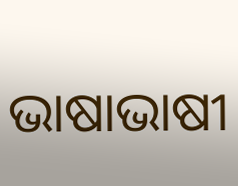ଭାଷାଭାଷୀ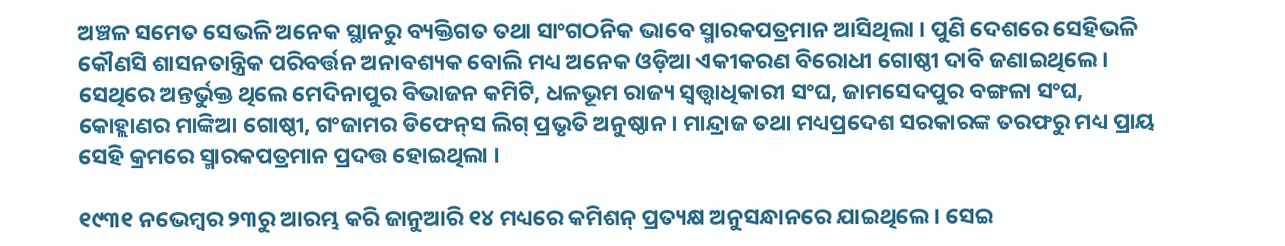ଅଞ୍ଚଳ ସମେତ ସେଭଳି ଅନେକ ସ୍ଥାନରୁ ବ୍ୟକ୍ତିଗତ ତଥା ସାଂଗଠନିକ ଭାବେ ସ୍ମାରକପତ୍ରମାନ ଆସିଥିଲା । ପୁଣି ଦେଶରେ ସେହିଭଳି କୌଣସି ଶାସନତାନ୍ତ୍ରିକ ପରିବର୍ତ୍ତନ ଅନାବଶ୍ୟକ ବୋଲି ମଧ୍ୟ ଅନେକ ଓଡ଼ିଆ ଏକୀକରଣ ବିରୋଧୀ ଗୋଷ୍ଠୀ ଦାବି ଜଣାଇଥିଲେ । ସେଥିରେ ଅନ୍ତର୍ଭୁକ୍ତ ଥିଲେ ମେଦିନାପୁର ବିଭାଜନ କମିଟି, ଧଳଭୂମ ରାଜ୍ୟ ସ୍ୱତ୍ତ୍ୱାଧିକାରୀ ସଂଘ, ଜାମସେଦପୁର ବଙ୍ଗଳା ସଂଘ, କୋହ୍ଲାଣର ମାଙ୍କିଆ ଗୋଷ୍ଠୀ, ଗଂଜାମର ଡିଫେନ୍‍ସ ଲିଗ୍‍ ପ୍ରଭୃତି ଅନୁଷ୍ଠାନ । ମାନ୍ଦ୍ରାଜ ତଥା ମଧ୍ୟପ୍ରଦେଶ ସରକାରଙ୍କ ତରଫରୁ ମଧ୍ୟ ପ୍ରାୟ ସେହି କ୍ରମରେ ସ୍ମାରକପତ୍ରମାନ ପ୍ରଦତ୍ତ ହୋଇଥିଲା ।

୧୯୩୧ ନଭେମ୍ବର ୨୩ରୁ ଆରମ୍ଭ କରି ଜାନୁଆରି ୧୪ ମଧ୍ୟରେ କମିଶନ୍‍ ପ୍ରତ୍ୟକ୍ଷ ଅନୁସନ୍ଧାନରେ ଯାଇଥିଲେ । ସେଇ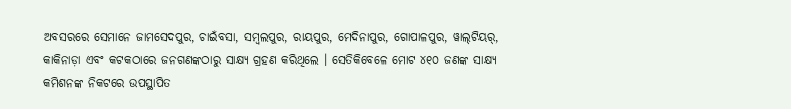ଅବସରରେ ସେମାନେ ଜାମସେଦପୁର, ଚାଇଁବସା, ସମ୍ବଲପୁର, ରାୟପୁର, ମେଦିନାପୁର, ଗୋପାଳପୁର, ୱାଲ୍‍ଟିୟର୍‍, କାକିନାଡ଼ା ଏବଂ କଟକଠାରେ ଜନଗଣଙ୍କଠାରୁ ସାକ୍ଷ୍ୟ ଗ୍ରହଣ କରିଥିଲେ । ସେତିକିବେଳେ ମୋଟ ୪୧୦ ଜଣଙ୍କ ସାକ୍ଷ୍ୟ କମିଶନଙ୍କ ନିକଟରେ ଉପସ୍ଥାପିତ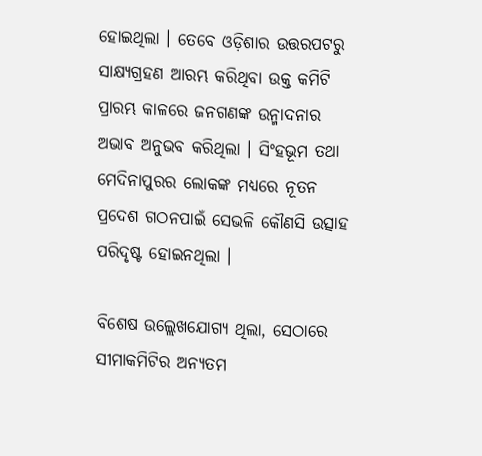ହୋଇଥିଲା । ତେବେ ଓଡ଼ିଶାର ଉତ୍ତରପଟରୁ ସାକ୍ଷ୍ୟଗ୍ରହଣ ଆରମ୍ଭ କରିଥିବା ଉକ୍ତ କମିଟି ପ୍ରାରମ୍ଭ କାଳରେ ଜନଗଣଙ୍କ ଉନ୍ମାଦନାର ଅଭାବ ଅନୁଭବ କରିଥିଲା । ସିଂହଭୂମ ତଥା ମେଦିନାପୁରର ଲୋକଙ୍କ ମଧ୍ୟରେ ନୂତନ ପ୍ରଦେଶ ଗଠନପାଇଁ ସେଭଳି କୌଣସି ଉତ୍ସାହ ପରିଦୃଷ୍ଟ ହୋଇନଥିଲା ।

ବିଶେଷ ଉଲ୍ଲେଖଯୋଗ୍ୟ ଥିଲା, ସେଠାରେ ସୀମାକମିଟିର ଅନ୍ୟତମ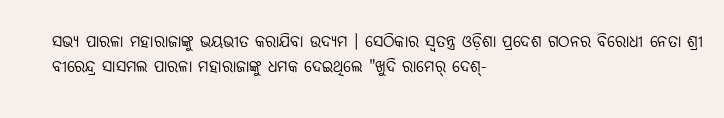ସଭ୍ୟ ପାରଳା ମହାରାଜାଙ୍କୁ ଭୟଭୀତ କରାଯିବା ଉଦ୍ୟମ । ସେଠିକାର ସ୍ୱତନ୍ତ୍ର ଓଡ଼ିଶା ପ୍ରଦେଶ ଗଠନର ବିରୋଧୀ ନେତା ଶ୍ରୀ ବୀରେନ୍ଦ୍ର ସାସମଲ ପାରଳା ମହାରାଜାଙ୍କୁ ଧମକ ଦେଇଥିଲେ "ଖୁଦି ରାମେର୍‍ ଦେଶ୍‍-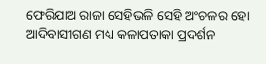ଫେରିଯାଅ ରାଜା ସେହିଭଳି ସେହି ଅଂଚଳର ହୋ ଆଦିବାସୀଗଣ ମଧ୍ୟ କଳାପତାକା ପ୍ରଦର୍ଶନ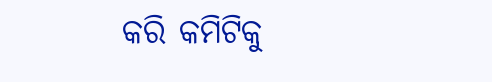କରି କମିଟିକୁ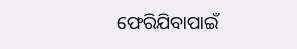ଫେରିଯିବାପାଇଁ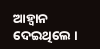ଆହ୍ୱାନ ଦେଇଥିଲେ ।